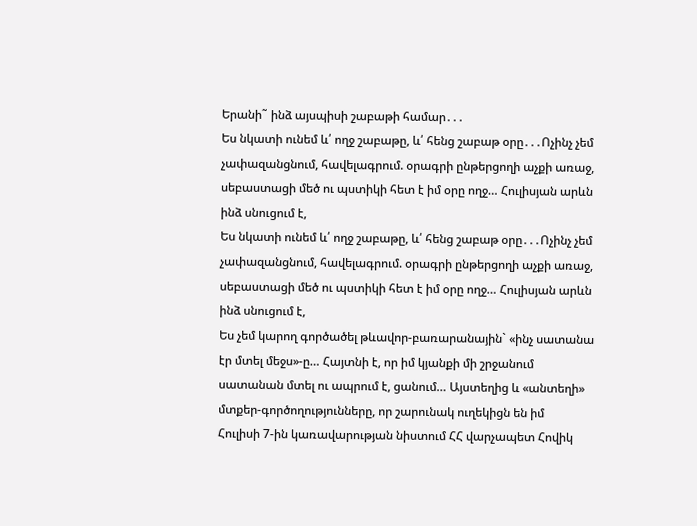Երանի˜ ինձ այսպիսի շաբաթի համար․․․
Ես նկատի ունեմ և՛ ողջ շաբաթը, և՛ հենց շաբաթ օրը․․․Ոչինչ չեմ չափազանցնում, հավելագրում. օրագրի ընթերցողի աչքի առաջ, սեբաստացի մեծ ու պստիկի հետ է իմ օրը ողջ… Հուլիսյան արևն ինձ սնուցում է,
Ես նկատի ունեմ և՛ ողջ շաբաթը, և՛ հենց շաբաթ օրը․․․Ոչինչ չեմ չափազանցնում, հավելագրում. օրագրի ընթերցողի աչքի առաջ, սեբաստացի մեծ ու պստիկի հետ է իմ օրը ողջ… Հուլիսյան արևն ինձ սնուցում է,
Ես չեմ կարող գործածել թևավոր-բառարանային` «ինչ սատանա էր մտել մեջս»-ը… Հայտնի է, որ իմ կյանքի մի շրջանում սատանան մտել ու ապրում է, ցանում… Այստեղից և «անտեղի» մտքեր-գործողությունները, որ շարունակ ուղեկիցն են իմ
Հուլիսի 7-ին կառավարության նիստում ՀՀ վարչապետ Հովիկ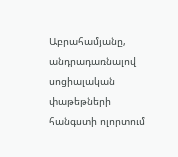Աբրահամյանը, անդրադառնալով սոցիալական փաթեթների հանգստի ոլորտում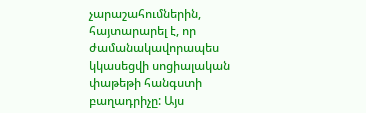չարաշահումներին, հայտարարել է, որ ժամանակավորապես կկասեցվի սոցիալական փաթեթի հանգստի բաղադրիչը: Այս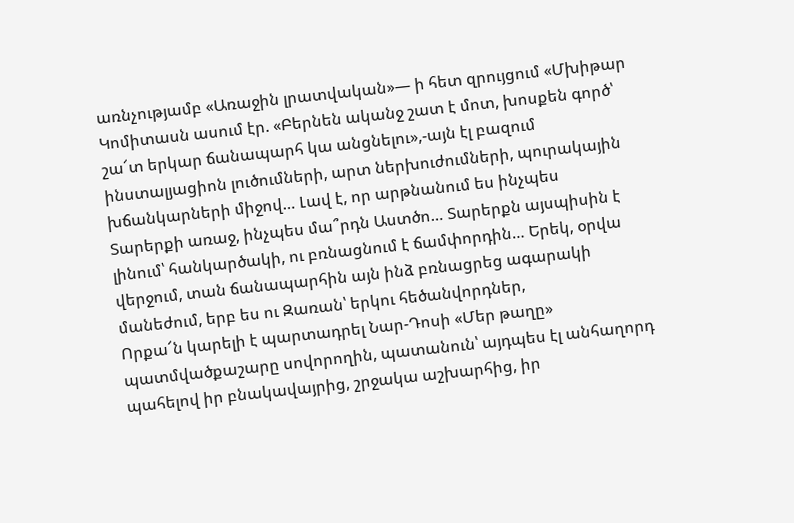առնչությամբ «Առաջին լրատվական»— ի հետ զրույցում «Մխիթար
Կոմիտասն ասում էր. «Բերնեն ականջ շատ է մոտ, խոսքեն գործ՝ շա՜տ երկար ճանապարհ կա անցնելու»,-այն էլ բազում ինստալյացիոն լուծումների, արտ ներխուժումների, պուրակային խճանկարների միջով… Լավ է, որ արթնանում ես ինչպես
Տարերքի առաջ, ինչպես մա՞րդն Աստծո… Տարերքն այսպիսին է լինում՝ հանկարծակի, ու բռնացնում է ճամփորդին… Երեկ, օրվա վերջում, տան ճանապարհին այն ինձ բռնացրեց ագարակի մանեժում, երբ ես ու Զառան՝ երկու հեծանվորդներ,
Որքա՜ն կարելի է պարտադրել Նար-Դոսի «Մեր թաղը» պատմվածքաշարը սովորողին, պատանուն՝ այդպես էլ անհաղորդ պահելով իր բնակավայրից, շրջակա աշխարհից, իր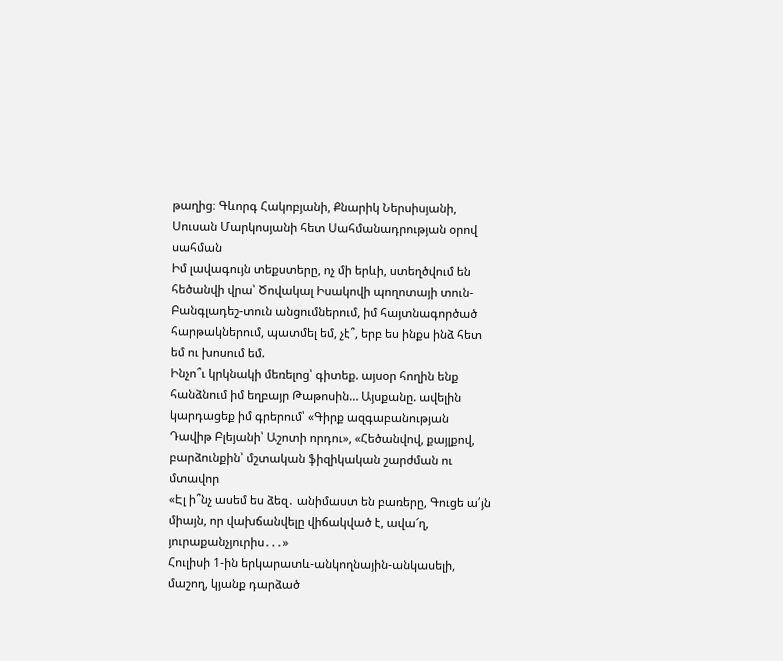թաղից։ Գևորգ Հակոբյանի, Քնարիկ Ներսիսյանի, Սուսան Մարկոսյանի հետ Սահմանադրության օրով սահման
Իմ լավագույն տեքստերը, ոչ մի երևի, ստեղծվում են հեծանվի վրա՝ Ծովակալ Իսակովի պողոտայի տուն-Բանգլադեշ-տուն անցումներում, իմ հայտնագործած հարթակներում, պատմել եմ, չէ՞, երբ ես ինքս ինձ հետ եմ ու խոսում եմ.
Ինչո՞ւ կրկնակի մեռելոց՝ գիտեք. այսօր հողին ենք հանձնում իմ եղբայր Թաթոսին… Այսքանը. ավելին կարդացեք իմ գրերում՝ «Գիրք ազգաբանության Դավիթ Բլեյանի՝ Աշոտի որդու», «Հեծանվով, քայլքով, բարձունքին՝ մշտական ֆիզիկական շարժման ու մտավոր
«Էլ ի՞նչ ասեմ ես ձեզ․ անիմաստ են բառերը, Գուցե ա՛յն միայն, որ վախճանվելը վիճակված է, ավա՜ղ, յուրաքանչյուրիս․․․»
Հուլիսի 1-ին երկարատև-անկողնային-անկասելի, մաշող, կյանք դարձած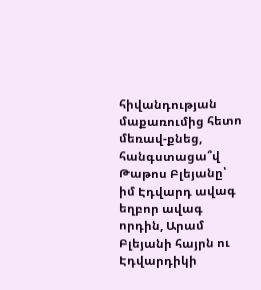հիվանդության մաքառումից հետո մեռավ-քնեց, հանգստացա՞վ Թաթոս Բլեյանը՝ իմ Էդվարդ ավագ եղբոր ավագ որդին, Արամ Բլեյանի հայրն ու Էդվարդիկի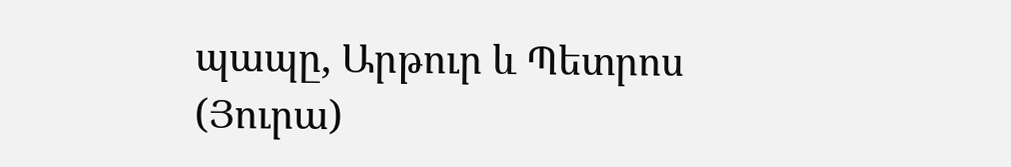պապը, Արթուր և Պետրոս (Յուրա)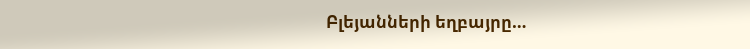Բլեյանների եղբայրը…